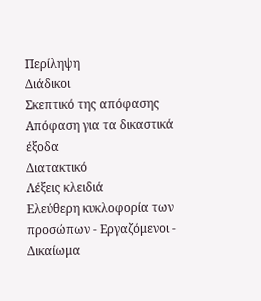Περίληψη
Διάδικοι
Σκεπτικό της απόφασης
Απόφαση για τα δικαστικά έξοδα
Διατακτικό
Λέξεις κλειδιά
Ελεύθερη κυκλοφορία των προσώπων - Εργαζόμενοι - Δικαίωμα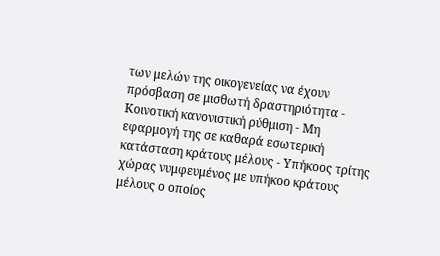των μελών της οικογενείας να έχουν πρόσβαση σε μισθωτή δραστηριότητα - Κοινοτική κανονιστική ρύθμιση - Μη εφαρμογή της σε καθαρά εσωτερική κατάσταση κράτους μέλους - Υπήκοος τρίτης χώρας νυμφευμένος με υπήκοο κράτους μέλους ο οποίος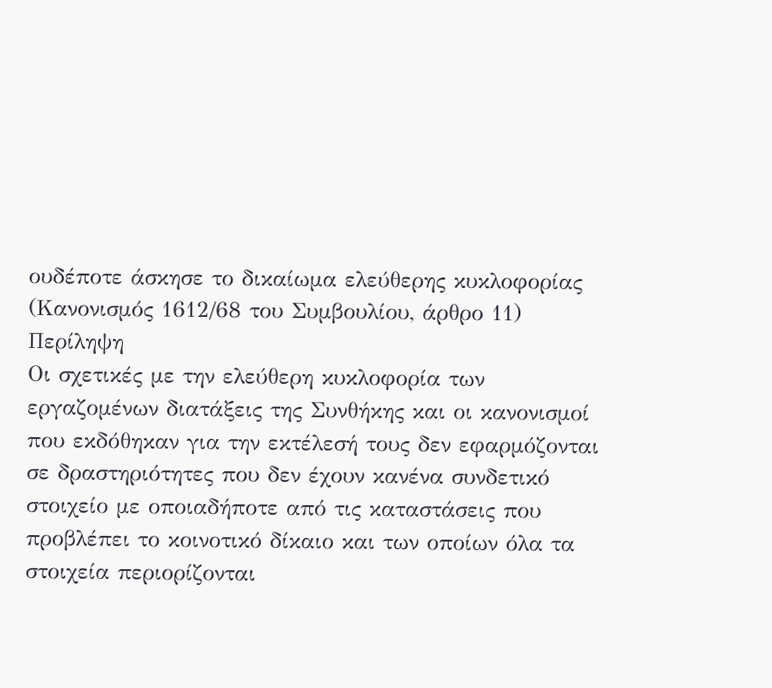ουδέποτε άσκησε το δικαίωμα ελεύθερης κυκλοφορίας
(Κανονισμός 1612/68 του Συμβουλίου, άρθρο 11)
Περίληψη
Οι σχετικές με την ελεύθερη κυκλοφορία των εργαζομένων διατάξεις της Συνθήκης και οι κανονισμοί που εκδόθηκαν για την εκτέλεσή τους δεν εφαρμόζονται σε δραστηριότητες που δεν έχουν κανένα συνδετικό στοιχείο με οποιαδήποτε από τις καταστάσεις που προβλέπει το κοινοτικό δίκαιο και των οποίων όλα τα στοιχεία περιορίζονται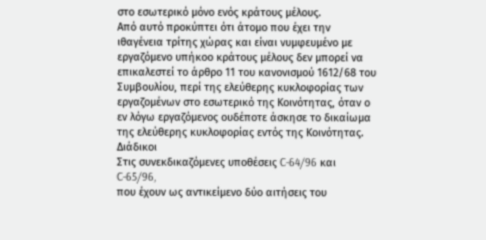στο εσωτερικό μόνο ενός κράτους μέλους.
Από αυτό προκύπτει ότι άτομο που έχει την ιθαγένεια τρίτης χώρας και είναι νυμφευμένο με εργαζόμενο υπήκοο κράτους μέλους δεν μπορεί να επικαλεστεί το άρθρο 11 του κανονισμού 1612/68 του Συμβουλίου, περί της ελεύθερης κυκλοφορίας των εργαζομένων στο εσωτερικό της Κοινότητας, όταν ο εν λόγω εργαζόμενος ουδέποτε άσκησε το δικαίωμα της ελεύθερης κυκλοφορίας εντός της Κοινότητας.
Διάδικοι
Στις συνεκδικαζόμενες υποθέσεις C-64/96 και C-65/96,
που έχουν ως αντικείμενο δύο αιτήσεις του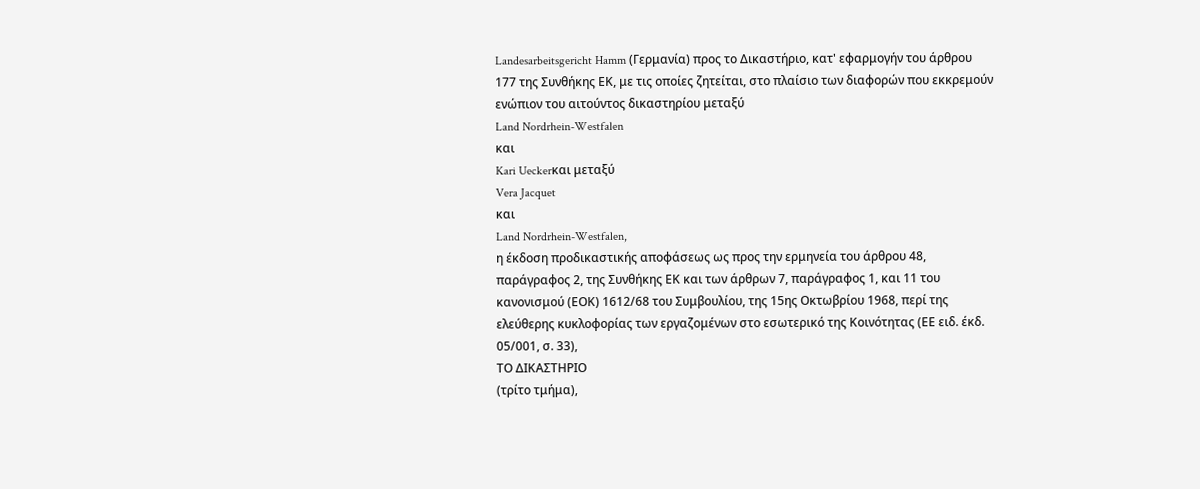Landesarbeitsgericht Hamm (Γερμανία) προς το Δικαστήριο, κατ' εφαρμογήν του άρθρου 177 της Συνθήκης ΕΚ, με τις οποίες ζητείται, στο πλαίσιο των διαφορών που εκκρεμούν ενώπιον του αιτούντος δικαστηρίου μεταξύ
Land Nordrhein-Westfalen
και
Kari Ueckerκαι μεταξύ
Vera Jacquet
και
Land Nordrhein-Westfalen,
η έκδοση προδικαστικής αποφάσεως ως προς την ερμηνεία του άρθρου 48, παράγραφος 2, της Συνθήκης ΕΚ και των άρθρων 7, παράγραφος 1, και 11 του κανονισμού (ΕΟΚ) 1612/68 του Συμβουλίου, της 15ης Οκτωβρίου 1968, περί της ελεύθερης κυκλοφορίας των εργαζομένων στο εσωτερικό της Κοινότητας (ΕΕ ειδ. έκδ. 05/001, σ. 33),
ΤΟ ΔΙΚΑΣΤΗΡΙΟ
(τρίτο τμήμα),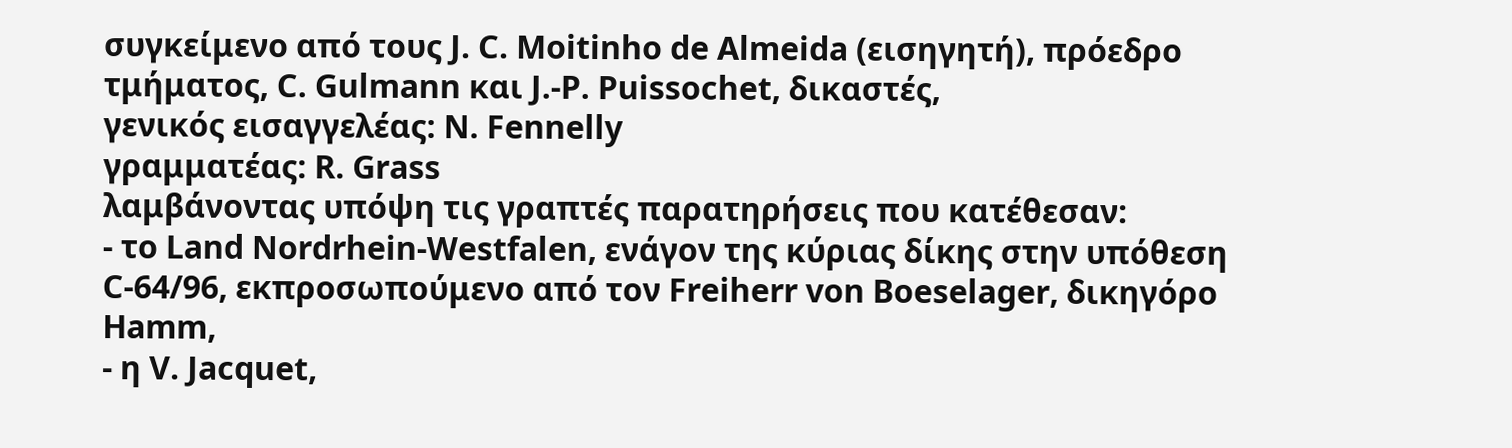συγκείμενο από τους J. C. Moitinho de Almeida (εισηγητή), πρόεδρο τμήματος, C. Gulmann και J.-P. Puissochet, δικαστές,
γενικός εισαγγελέας: N. Fennelly
γραμματέας: R. Grass
λαμβάνοντας υπόψη τις γραπτές παρατηρήσεις που κατέθεσαν:
- το Land Nordrhein-Westfalen, ενάγον της κύριας δίκης στην υπόθεση C-64/96, εκπροσωπούμενο από τον Freiherr von Boeselager, δικηγόρο Hamm,
- η V. Jacquet,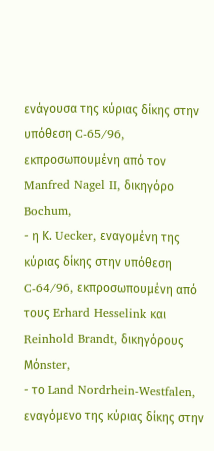ενάγουσα της κύριας δίκης στην υπόθεση C-65/96, εκπροσωπουμένη από τον Manfred Nagel II, δικηγόρο Bochum,
- η Κ. Uecker, εναγομένη της κύριας δίκης στην υπόθεση C-64/96, εκπροσωπουμένη από τους Erhard Hesselink και Reinhold Brandt, δικηγόρους Mόnster,
- το Land Nordrhein-Westfalen, εναγόμενο της κύριας δίκης στην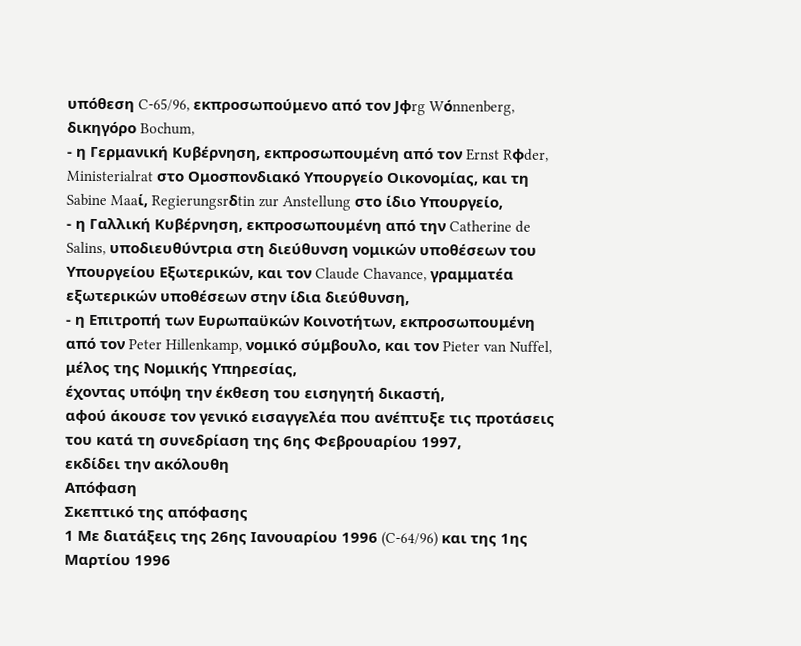υπόθεση C-65/96, εκπροσωπούμενο από τον Jφrg Wόnnenberg, δικηγόρο Bochum,
- η Γερμανική Κυβέρνηση, εκπροσωπουμένη από τον Ernst Rφder, Ministerialrat στο Ομοσπονδιακό Υπουργείο Οικονομίας, και τη Sabine Maaί, Regierungsrδtin zur Anstellung στο ίδιο Υπουργείο,
- η Γαλλική Κυβέρνηση, εκπροσωπουμένη από την Catherine de Salins, υποδιευθύντρια στη διεύθυνση νομικών υποθέσεων του Υπουργείου Εξωτερικών, και τον Claude Chavance, γραμματέα εξωτερικών υποθέσεων στην ίδια διεύθυνση,
- η Επιτροπή των Ευρωπαϋκών Κοινοτήτων, εκπροσωπουμένη από τον Peter Hillenkamp, νομικό σύμβουλο, και τον Pieter van Nuffel, μέλος της Νομικής Υπηρεσίας,
έχοντας υπόψη την έκθεση τoυ εισηγητή δικαστή,
αφού άκουσε τον γενικό εισαγγελέα που ανέπτυξε τις προτάσεις του κατά τη συνεδρίαση της 6ης Φεβρουαρίου 1997,
εκδίδει την ακόλουθη
Απόφαση
Σκεπτικό της απόφασης
1 Με διατάξεις της 26ης Ιανουαρίου 1996 (C-64/96) και της 1ης Μαρτίου 1996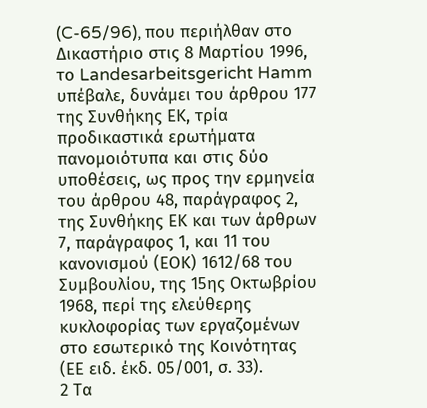(C-65/96), που περιήλθαν στο Δικαστήριο στις 8 Μαρτίου 1996, το Landesarbeitsgericht Hamm υπέβαλε, δυνάμει του άρθρου 177 της Συνθήκης ΕΚ, τρία προδικαστικά ερωτήματα πανομοιότυπα και στις δύο υποθέσεις, ως προς την ερμηνεία του άρθρου 48, παράγραφος 2, της Συνθήκης ΕΚ και των άρθρων 7, παράγραφος 1, και 11 του κανονισμού (ΕΟΚ) 1612/68 του Συμβουλίου, της 15ης Οκτωβρίου 1968, περί της ελεύθερης κυκλοφορίας των εργαζομένων στο εσωτερικό της Κοινότητας (ΕΕ ειδ. έκδ. 05/001, σ. 33).
2 Τα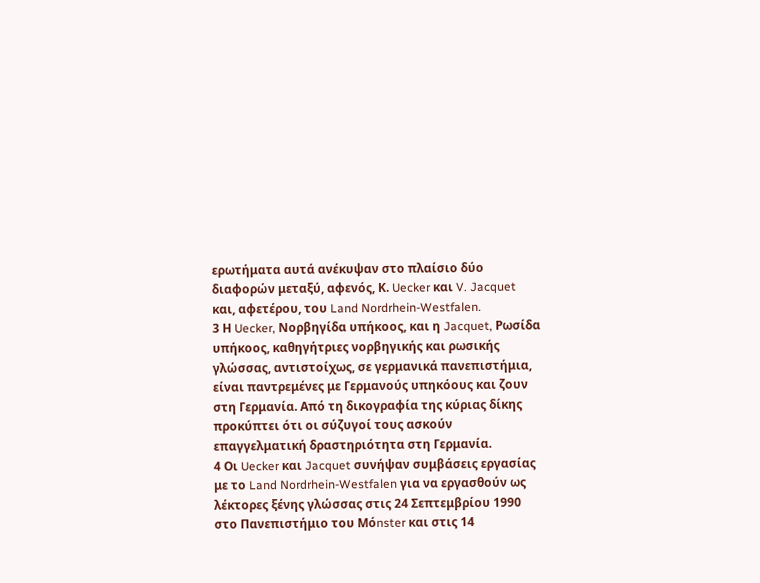ερωτήματα αυτά ανέκυψαν στο πλαίσιο δύο διαφορών μεταξύ, αφενός, Κ. Uecker και V. Jacquet και, αφετέρου, του Land Nordrhein-Westfalen.
3 Η Uecker, Νορβηγίδα υπήκοος, και η Jacquet, Ρωσίδα υπήκοος, καθηγήτριες νορβηγικής και ρωσικής γλώσσας, αντιστοίχως, σε γερμανικά πανεπιστήμια, είναι παντρεμένες με Γερμανούς υπηκόους και ζουν στη Γερμανία. Από τη δικογραφία της κύριας δίκης προκύπτει ότι οι σύζυγοί τους ασκούν επαγγελματική δραστηριότητα στη Γερμανία.
4 Οι Uecker και Jacquet συνήψαν συμβάσεις εργασίας με το Land Nordrhein-Westfalen για να εργασθούν ως λέκτορες ξένης γλώσσας στις 24 Σεπτεμβρίου 1990 στο Πανεπιστήμιο του Mόnster και στις 14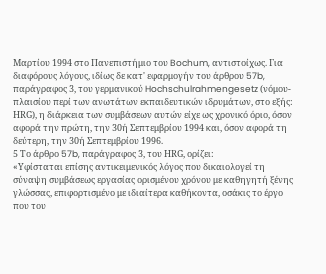Μαρτίου 1994 στο Πανεπιστήμιο του Bochum, αντιστοίχως. Για διαφόρους λόγους, ιδίως δε κατ' εφαρμογήν του άρθρου 57b, παράγραφος 3, του γερμανικού Hochschulrahmengesetz (νόμου-πλαισίου περί των ανωτάτων εκπαιδευτικών ιδρυμάτων, στο εξής: ΗRG), η διάρκεια των συμβάσεων αυτών είχε ως χρονικό όριο, όσον αφορά την πρώτη, την 30ή Σεπτεμβρίου 1994 και, όσον αφορά τη δεύτερη, την 30ή Σεπτεμβρίου 1996.
5 Το άρθρο 57b, παράγραφος 3, του ΗRG, ορίζει:
«Υφίσταται επίσης αντικειμενικός λόγος που δικαιολογεί τη σύναψη συμβάσεως εργασίας ορισμένου χρόνου με καθηγητή ξένης γλώσσας, επιφορτισμένο με ιδιαίτερα καθήκοντα, οσάκις το έργο που του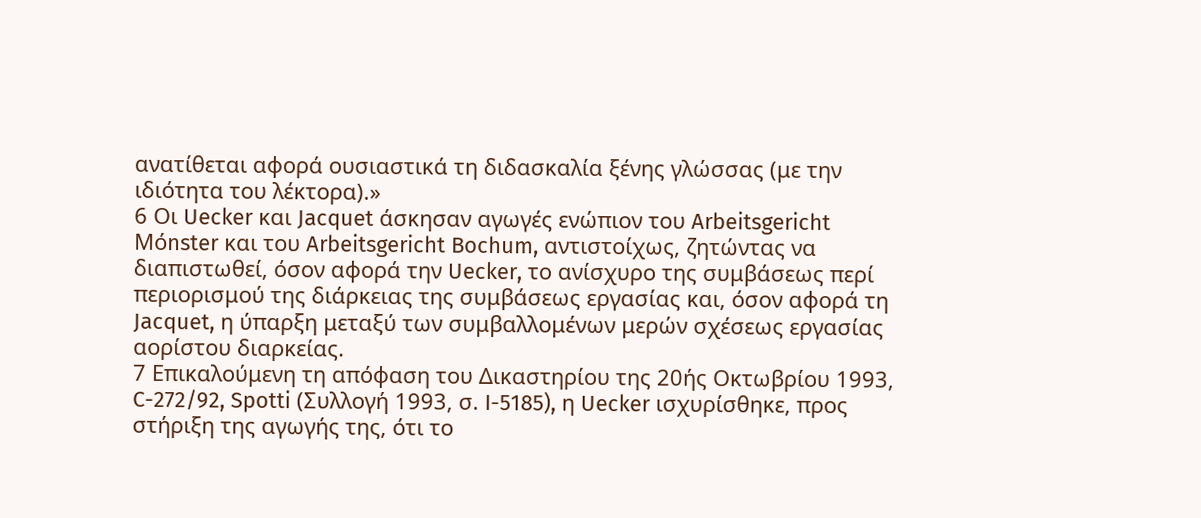ανατίθεται αφορά ουσιαστικά τη διδασκαλία ξένης γλώσσας (με την ιδιότητα του λέκτορα).»
6 Οι Uecker και Jacquet άσκησαν αγωγές ενώπιον του Arbeitsgericht Mόnster και του Arbeitsgericht Bochum, αντιστοίχως, ζητώντας να διαπιστωθεί, όσον αφορά την Uecker, το ανίσχυρο της συμβάσεως περί περιορισμού της διάρκειας της συμβάσεως εργασίας και, όσον αφορά τη Jacquet, η ύπαρξη μεταξύ των συμβαλλομένων μερών σχέσεως εργασίας αορίστου διαρκείας.
7 Επικαλούμενη τη απόφαση του Δικαστηρίου της 20ής Οκτωβρίου 1993, C-272/92, Spotti (Συλλογή 1993, σ. I-5185), η Uecker ισχυρίσθηκε, προς στήριξη της αγωγής της, ότι το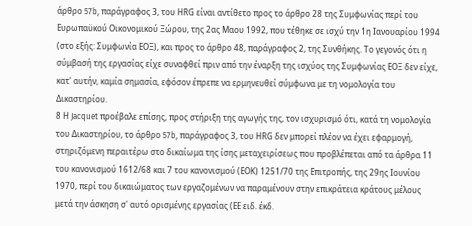άρθρο 57b, παράγραφος 3, του ΗRG είναι αντίθετο προς το άρθρο 28 της Συμφωνίας περί του Ευρωπαϋκού Οικονομικού Ξώρου, της 2ας Μαου 1992, που τέθηκε σε ισχύ την 1η Ιανουαρίου 1994 (στο εξής: Συμφωνία ΕΟΞ), και προς το άρθρο 48, παράγραφος 2, της Συνθήκης. Το γεγονός ότι η σύμβασή της εργασίας είχε συναφθεί πριν από την έναρξη της ισχύος της Συμφωνίας ΕΟΞ δεν είχε, κατ' αυτήν, καμία σημασία, εφόσον έπρεπε να ερμηνευθεί σύμφωνα με τη νομολογία του Δικαστηρίου.
8 Η Jacquet προέβαλε επίσης, προς στήριξη της αγωγής της, τον ισχυρισμό ότι, κατά τη νομολογία του Δικαστηρίου, το άρθρο 57b, παράγραφος 3, του ΗRG δεν μπορεί πλέον να έχει εφαρμογή, στηριζόμενη περαιτέρω στο δικαίωμα της ίσης μεταχειρίσεως που προβλέπεται από τα άρθρα 11 του κανονισμού 1612/68 και 7 του κανονισμού (ΕΟΚ) 1251/70 της Επιτροπής, της 29ης Ιουνίου 1970, περί του δικαιώματος των εργαζομένων να παραμένουν στην επικράτεια κράτους μέλους μετά την άσκηση σ' αυτό ορισμένης εργασίας (ΕΕ ειδ. έκδ.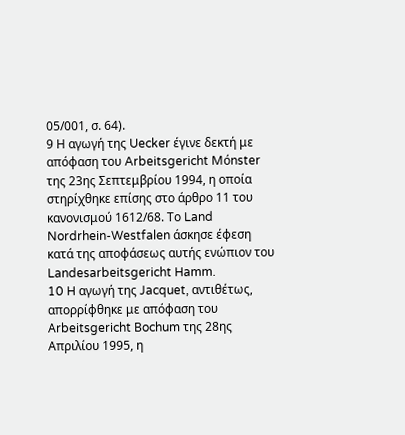05/001, σ. 64).
9 Η αγωγή της Uecker έγινε δεκτή με απόφαση του Arbeitsgericht Mόnster της 23ης Σεπτεμβρίου 1994, η οποία στηρίχθηκε επίσης στο άρθρο 11 του κανονισμού 1612/68. Το Land Nordrhein-Westfalen άσκησε έφεση κατά της αποφάσεως αυτής ενώπιον του Landesarbeitsgericht Hamm.
10 H αγωγή της Jacquet, αντιθέτως, απορρίφθηκε με απόφαση του Αrbeitsgericht Βochum της 28ης Απριλίου 1995, η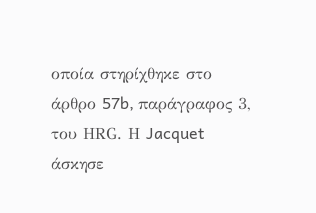οποία στηρίχθηκε στο άρθρο 57b, παράγραφος 3, του ΗRG. Η Jacquet άσκησε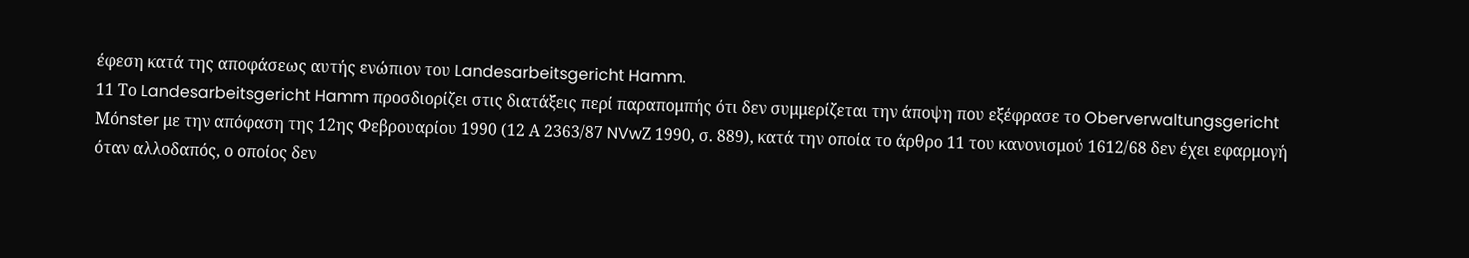έφεση κατά της αποφάσεως αυτής ενώπιον του Landesarbeitsgericht Hamm.
11 Το Landesarbeitsgericht Hamm προσδιορίζει στις διατάξεις περί παραπομπής ότι δεν συμμερίζεται την άποψη που εξέφρασε το Oberverwaltungsgericht Mόnster με την απόφαση της 12ης Φεβρουαρίου 1990 (12 Α 2363/87 NVwΖ 1990, σ. 889), κατά την οποία το άρθρο 11 του κανονισμού 1612/68 δεν έχει εφαρμογή όταν αλλοδαπός, ο οποίος δεν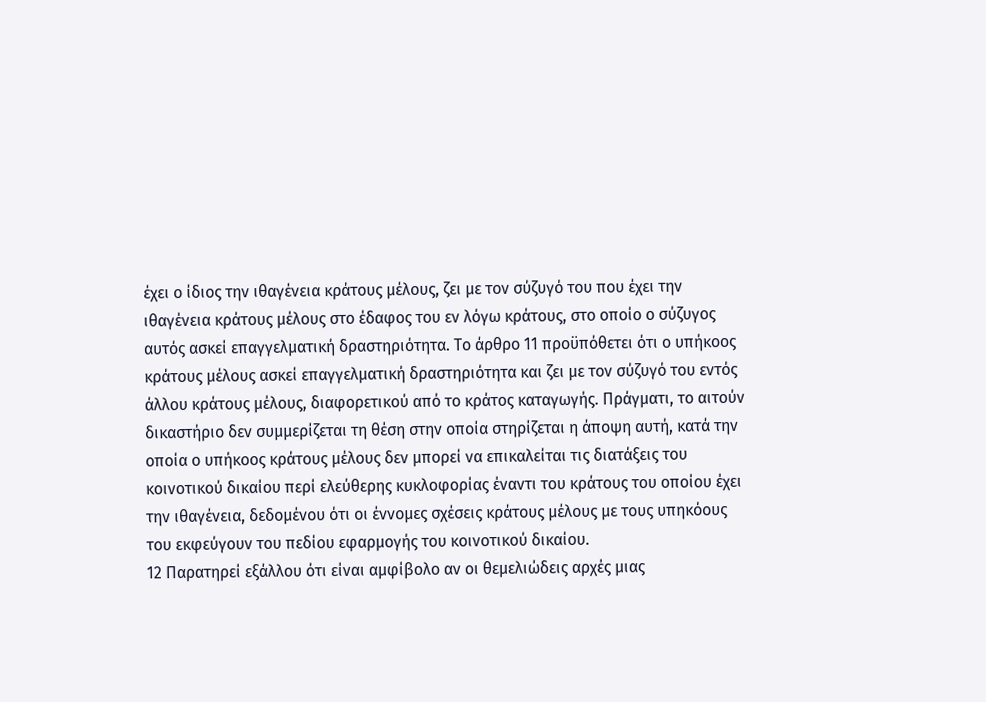έχει ο ίδιος την ιθαγένεια κράτους μέλους, ζει με τον σύζυγό του που έχει την ιθαγένεια κράτους μέλους στο έδαφος του εν λόγω κράτους, στο οποίο ο σύζυγος αυτός ασκεί επαγγελματική δραστηριότητα. Το άρθρο 11 προϋπόθετει ότι ο υπήκοος κράτους μέλους ασκεί επαγγελματική δραστηριότητα και ζει με τον σύζυγό του εντός άλλου κράτους μέλους, διαφορετικού από το κράτος καταγωγής. Πράγματι, το αιτούν δικαστήριο δεν συμμερίζεται τη θέση στην οποία στηρίζεται η άποψη αυτή, κατά την οποία ο υπήκοος κράτους μέλους δεν μπορεί να επικαλείται τις διατάξεις του κοινοτικού δικαίου περί ελεύθερης κυκλοφορίας έναντι του κράτους του οποίου έχει την ιθαγένεια, δεδομένου ότι οι έννομες σχέσεις κράτους μέλους με τους υπηκόους του εκφεύγουν του πεδίου εφαρμογής του κοινοτικού δικαίου.
12 Παρατηρεί εξάλλου ότι είναι αμφίβολο αν οι θεμελιώδεις αρχές μιας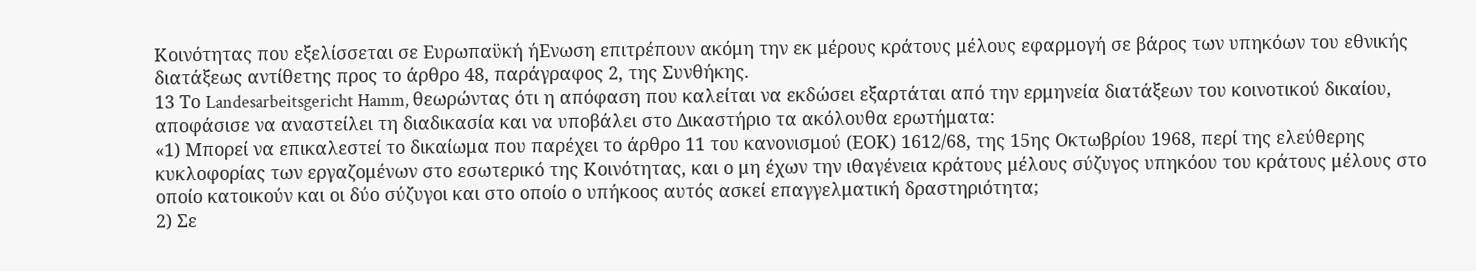Κοινότητας που εξελίσσεται σε Ευρωπαϋκή ήΕνωση επιτρέπουν ακόμη την εκ μέρους κράτους μέλους εφαρμογή σε βάρος των υπηκόων του εθνικής διατάξεως αντίθετης προς το άρθρο 48, παράγραφος 2, της Συνθήκης.
13 Το Landesarbeitsgericht Hamm, θεωρώντας ότι η απόφαση που καλείται να εκδώσει εξαρτάται από την ερμηνεία διατάξεων του κοινοτικού δικαίου, αποφάσισε να αναστείλει τη διαδικασία και να υποβάλει στο Δικαστήριο τα ακόλουθα ερωτήματα:
«1) Μπορεί να επικαλεστεί το δικαίωμα που παρέχει το άρθρο 11 του κανονισμού (ΕΟΚ) 1612/68, της 15ης Οκτωβρίου 1968, περί της ελεύθερης κυκλοφορίας των εργαζομένων στο εσωτερικό της Κοινότητας, και ο μη έχων την ιθαγένεια κράτους μέλους σύζυγος υπηκόου του κράτους μέλους στο οποίο κατοικούν και οι δύο σύζυγοι και στο οποίο ο υπήκοος αυτός ασκεί επαγγελματική δραστηριότητα;
2) Σε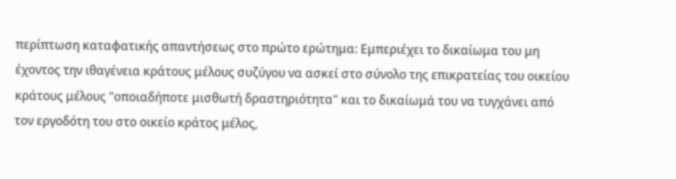περίπτωση καταφατικής απαντήσεως στο πρώτο ερώτημα: Εμπεριέχει το δικαίωμα του μη έχοντος την ιθαγένεια κράτους μέλους συζύγου να ασκεί στο σύνολο της επικρατείας του οικείου κράτους μέλους "οποιαδήποτε μισθωτή δραστηριότητα" και το δικαίωμά του να τυγχάνει από τον εργοδότη του στο οικείο κράτος μέλος,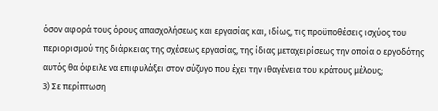όσον αφορά τους όρους απασχολήσεως και εργασίας και, ιδίως, τις προϋποθέσεις ισχύος του περιορισμού της διάρκειας της σχέσεως εργασίας, της ίδιας μεταχειρίσεως την οποία ο εργοδότης αυτός θα όφειλε να επιφυλάξει στον σύζυγο που έχει την ιθαγένεια του κράτους μέλους;
3) Σε περίπτωση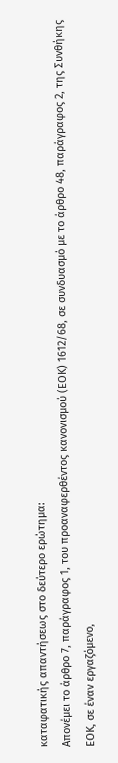καταφατικής απαντήσεως στο δεύτερο ερώτημα:
Απονέμει το άρθρο 7, παράγραφος 1, του προαναφερθέντος κανονισμού (ΕΟΚ) 1612/68, σε συνδυασμό με το άρθρο 48, παράγραφος 2, της Συνθήκης ΕΟΚ, σε έναν εργαζόμενο,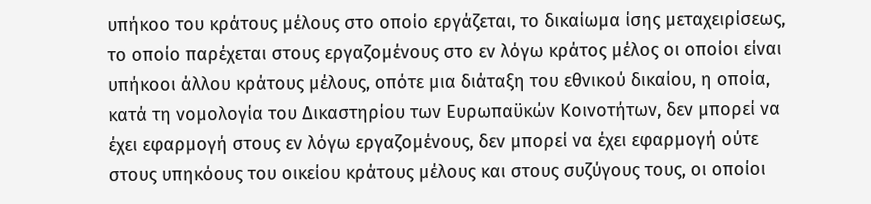υπήκοο του κράτους μέλους στο οποίο εργάζεται, το δικαίωμα ίσης μεταχειρίσεως, το οποίο παρέχεται στους εργαζομένους στο εν λόγω κράτος μέλος οι οποίοι είναι υπήκοοι άλλου κράτους μέλους, οπότε μια διάταξη του εθνικού δικαίου, η οποία, κατά τη νομολογία του Δικαστηρίου των Ευρωπαϋκών Κοινοτήτων, δεν μπορεί να έχει εφαρμογή στους εν λόγω εργαζομένους, δεν μπορεί να έχει εφαρμογή ούτε στους υπηκόους του οικείου κράτους μέλους και στους συζύγους τους, οι οποίοι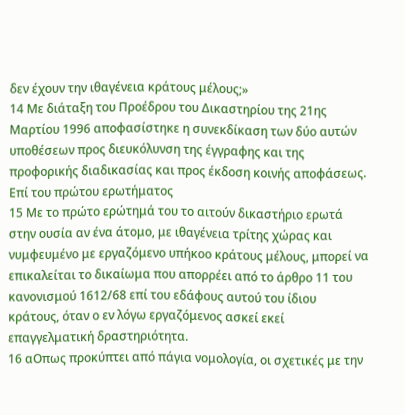δεν έχουν την ιθαγένεια κράτους μέλους;»
14 Με διάταξη του Προέδρου του Δικαστηρίου της 21ης Μαρτίου 1996 αποφασίστηκε η συνεκδίκαση των δύο αυτών υποθέσεων προς διευκόλυνση της έγγραφης και της προφορικής διαδικασίας και προς έκδοση κοινής αποφάσεως.
Επί του πρώτου ερωτήματος
15 Με το πρώτο ερώτημά του το αιτούν δικαστήριο ερωτά στην ουσία αν ένα άτομο, με ιθαγένεια τρίτης χώρας και νυμφευμένο με εργαζόμενο υπήκοο κράτους μέλους, μπορεί να επικαλείται το δικαίωμα που απορρέει από το άρθρο 11 του κανονισμού 1612/68 επί του εδάφους αυτού του ίδιου κράτους, όταν ο εν λόγω εργαζόμενος ασκεί εκεί επαγγελματική δραστηριότητα.
16 αΟπως προκύπτει από πάγια νομολογία, οι σχετικές με την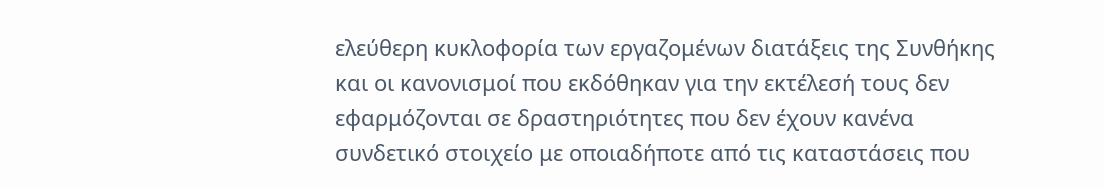ελεύθερη κυκλοφορία των εργαζομένων διατάξεις της Συνθήκης και οι κανονισμοί που εκδόθηκαν για την εκτέλεσή τους δεν εφαρμόζονται σε δραστηριότητες που δεν έχουν κανένα συνδετικό στοιχείο με οποιαδήποτε από τις καταστάσεις που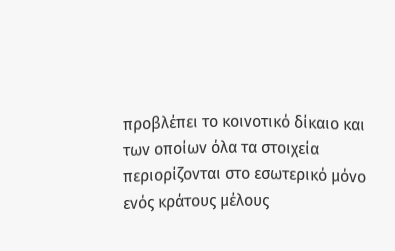προβλέπει το κοινοτικό δίκαιο και των οποίων όλα τα στοιχεία περιορίζονται στο εσωτερικό μόνο ενός κράτους μέλους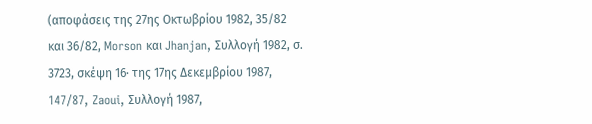(αποφάσεις της 27ης Οκτωβρίου 1982, 35/82 και 36/82, Morson και Jhanjan, Συλλογή 1982, σ. 3723, σκέψη 16· της 17ης Δεκεμβρίου 1987, 147/87, Zaoui, Συλλογή 1987,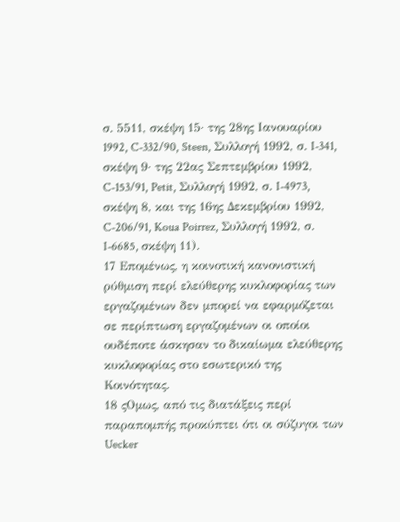σ. 5511, σκέψη 15· της 28ης Ιανουαρίου 1992, C-332/90, Steen, Συλλογή 1992, σ. I-341, σκέψη 9· της 22ας Σεπτεμβρίου 1992, C-153/91, Petit, Συλλογή 1992, σ. I-4973, σκέψη 8, και της 16ης Δεκεμβρίου 1992, C-206/91, Koua Poirrez, Συλλογή 1992, σ. I-6685, σκέψη 11).
17 Επομένως, η κοινοτική κανονιστική ρύθμιση περί ελεύθερης κυκλοφορίας των εργαζομένων δεν μπορεί να εφαρμόζεται σε περίπτωση εργαζομένων οι οποίοι ουδέποτε άσκησαν το δικαίωμα ελεύθερης κυκλοφορίας στο εσωτερικό της Κοινότητας.
18 ςΟμως, από τις διατάξεις περί παραπομπής προκύπτει ότι οι σύζυγοι των Uecker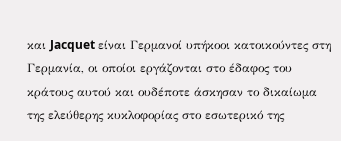και Jacquet είναι Γερμανοί υπήκοοι κατοικούντες στη Γερμανία, οι οποίοι εργάζονται στο έδαφος του κράτους αυτού και ουδέποτε άσκησαν το δικαίωμα της ελεύθερης κυκλοφορίας στο εσωτερικό της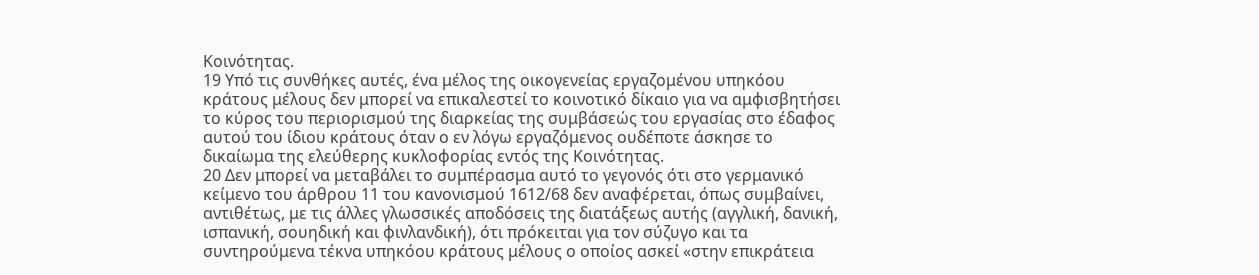Κοινότητας.
19 Υπό τις συνθήκες αυτές, ένα μέλος της οικογενείας εργαζομένου υπηκόου κράτους μέλους δεν μπορεί να επικαλεστεί το κοινοτικό δίκαιο για να αμφισβητήσει το κύρος του περιορισμού της διαρκείας της συμβάσεώς του εργασίας στο έδαφος αυτού του ίδιου κράτους όταν ο εν λόγω εργαζόμενος ουδέποτε άσκησε το δικαίωμα της ελεύθερης κυκλοφορίας εντός της Κοινότητας.
20 Δεν μπορεί να μεταβάλει το συμπέρασμα αυτό το γεγονός ότι στο γερμανικό κείμενο του άρθρου 11 του κανονισμού 1612/68 δεν αναφέρεται, όπως συμβαίνει, αντιθέτως, με τις άλλες γλωσσικές αποδόσεις της διατάξεως αυτής (αγγλική, δανική, ισπανική, σουηδική και φινλανδική), ότι πρόκειται για τον σύζυγο και τα συντηρούμενα τέκνα υπηκόου κράτους μέλους ο οποίος ασκεί «στην επικράτεια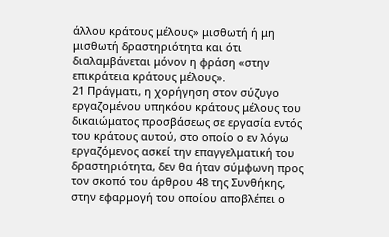άλλου κράτους μέλους» μισθωτή ή μη μισθωτή δραστηριότητα και ότι διαλαμβάνεται μόνον η φράση «στην επικράτεια κράτους μέλους».
21 Πράγματι, η χορήγηση στον σύζυγο εργαζομένου υπηκόου κράτους μέλους του δικαιώματος προσβάσεως σε εργασία εντός του κράτους αυτού, στο οποίο ο εν λόγω εργαζόμενος ασκεί την επαγγελματική του δραστηριότητα, δεν θα ήταν σύμφωνη προς τον σκοπό του άρθρου 48 της Συνθήκης, στην εφαρμογή του οποίου αποβλέπει ο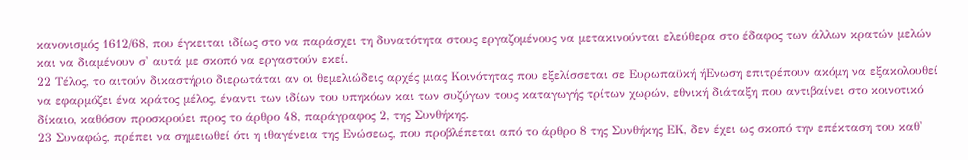κανονισμός 1612/68, που έγκειται ιδίως στο να παράσχει τη δυνατότητα στους εργαζομένους να μετακινούνται ελεύθερα στο έδαφος των άλλων κρατών μελών και να διαμένουν σ' αυτά με σκοπό να εργαστούν εκεί.
22 Τέλος, το αιτούν δικαστήριο διερωτάται αν οι θεμελιώδεις αρχές μιας Κοινότητας που εξελίσσεται σε Ευρωπαϋκή ήΕνωση επιτρέπουν ακόμη να εξακολουθεί να εφαρμόζει ένα κράτος μέλος, έναντι των ιδίων του υπηκόων και των συζύγων τους καταγωγής τρίτων χωρών, εθνική διάταξη που αντιβαίνει στο κοινοτικό δίκαιο, καθόσον προσκρούει προς το άρθρο 48, παράγραφος 2, της Συνθήκης.
23 Συναφώς, πρέπει να σημειωθεί ότι η ιθαγένεια της Ενώσεως, που προβλέπεται από το άρθρο 8 της Συνθήκης ΕΚ, δεν έχει ως σκοπό την επέκταση του καθ'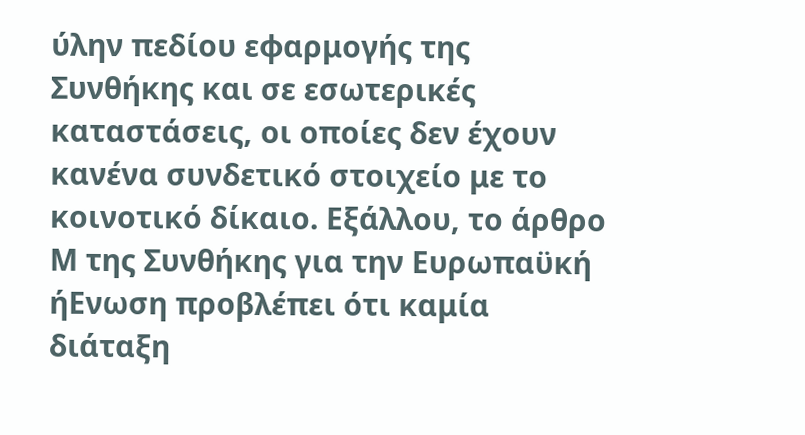ύλην πεδίου εφαρμογής της Συνθήκης και σε εσωτερικές καταστάσεις, οι οποίες δεν έχουν κανένα συνδετικό στοιχείο με το κοινοτικό δίκαιο. Εξάλλου, το άρθρο Μ της Συνθήκης για την Ευρωπαϋκή ήΕνωση προβλέπει ότι καμία διάταξη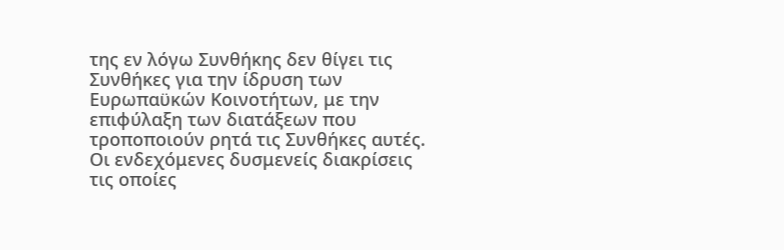της εν λόγω Συνθήκης δεν θίγει τις Συνθήκες για την ίδρυση των Ευρωπαϋκών Κοινοτήτων, με την επιφύλαξη των διατάξεων που τροποποιούν ρητά τις Συνθήκες αυτές. Οι ενδεχόμενες δυσμενείς διακρίσεις τις οποίες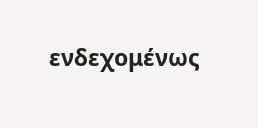ενδεχομένως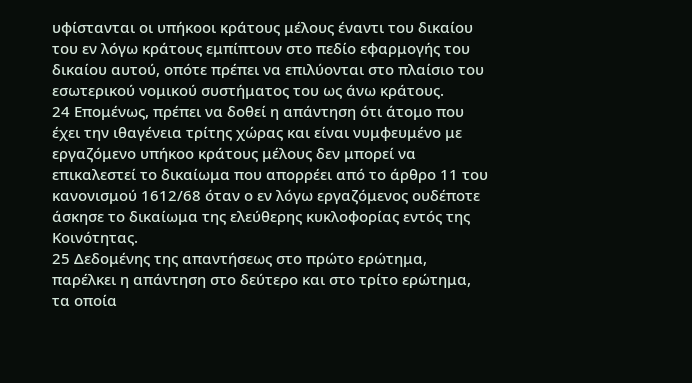υφίστανται οι υπήκοοι κράτους μέλους έναντι του δικαίου του εν λόγω κράτους εμπίπτουν στο πεδίο εφαρμογής του δικαίου αυτού, οπότε πρέπει να επιλύονται στο πλαίσιο του εσωτερικού νομικού συστήματος του ως άνω κράτους.
24 Επομένως, πρέπει να δοθεί η απάντηση ότι άτομο που έχει την ιθαγένεια τρίτης χώρας και είναι νυμφευμένο με εργαζόμενο υπήκοο κράτους μέλους δεν μπορεί να επικαλεστεί το δικαίωμα που απορρέει από το άρθρο 11 του κανονισμού 1612/68 όταν ο εν λόγω εργαζόμενος ουδέποτε άσκησε το δικαίωμα της ελεύθερης κυκλοφορίας εντός της Κοινότητας.
25 Δεδομένης της απαντήσεως στο πρώτο ερώτημα, παρέλκει η απάντηση στο δεύτερο και στο τρίτο ερώτημα, τα οποία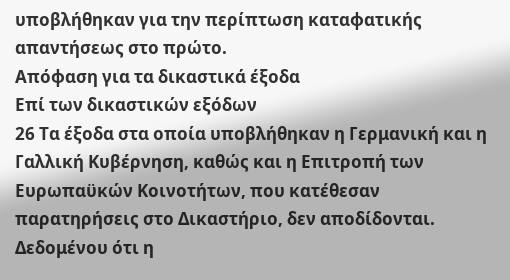υποβλήθηκαν για την περίπτωση καταφατικής απαντήσεως στο πρώτο.
Απόφαση για τα δικαστικά έξοδα
Επί των δικαστικών εξόδων
26 Τα έξοδα στα οποία υποβλήθηκαν η Γερμανική και η Γαλλική Κυβέρνηση, καθώς και η Επιτροπή των Ευρωπαϋκών Κοινοτήτων, που κατέθεσαν παρατηρήσεις στο Δικαστήριο, δεν αποδίδονται. Δεδομένου ότι η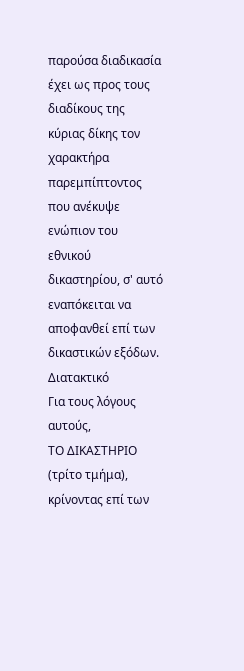παρούσα διαδικασία έχει ως προς τους διαδίκους της κύριας δίκης τον χαρακτήρα παρεμπίπτοντος που ανέκυψε ενώπιον του εθνικού δικαστηρίου, σ' αυτό εναπόκειται να αποφανθεί επί των δικαστικών εξόδων.
Διατακτικό
Για τους λόγους αυτούς,
ΤΟ ΔΙΚΑΣΤΗΡΙΟ
(τρίτο τμήμα),
κρίνοντας επί των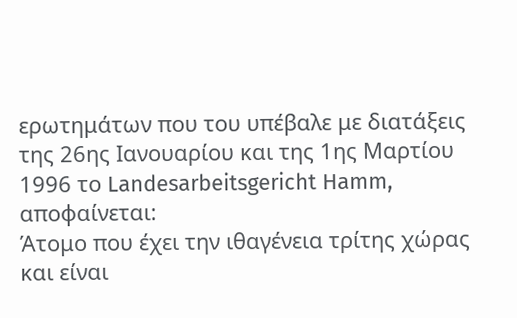ερωτημάτων που του υπέβαλε με διατάξεις της 26ης Ιανουαρίου και της 1ης Μαρτίου 1996 το Landesarbeitsgericht Hamm, αποφαίνεται:
Άτομο που έχει την ιθαγένεια τρίτης χώρας και είναι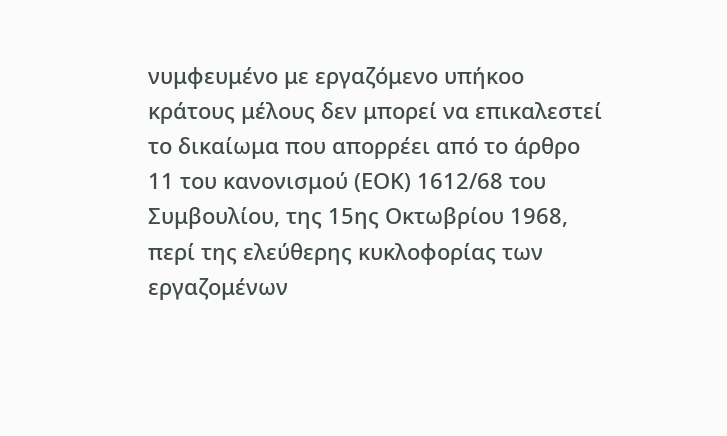νυμφευμένο με εργαζόμενο υπήκοο κράτους μέλους δεν μπορεί να επικαλεστεί το δικαίωμα που απορρέει από το άρθρο 11 του κανονισμού (ΕΟΚ) 1612/68 του Συμβουλίου, της 15ης Οκτωβρίου 1968, περί της ελεύθερης κυκλοφορίας των εργαζομένων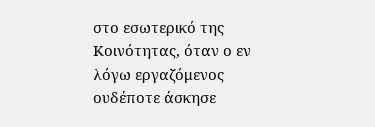στο εσωτερικό της Κοινότητας, όταν ο εν λόγω εργαζόμενος ουδέποτε άσκησε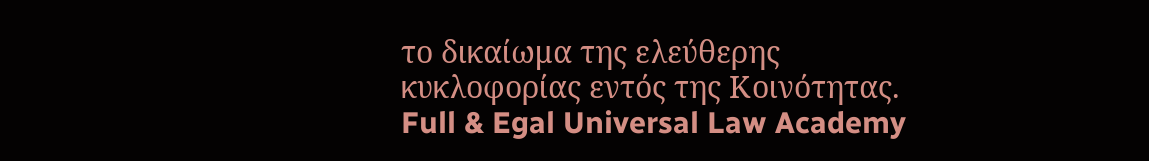το δικαίωμα της ελεύθερης κυκλοφορίας εντός της Κοινότητας.
Full & Egal Universal Law Academy